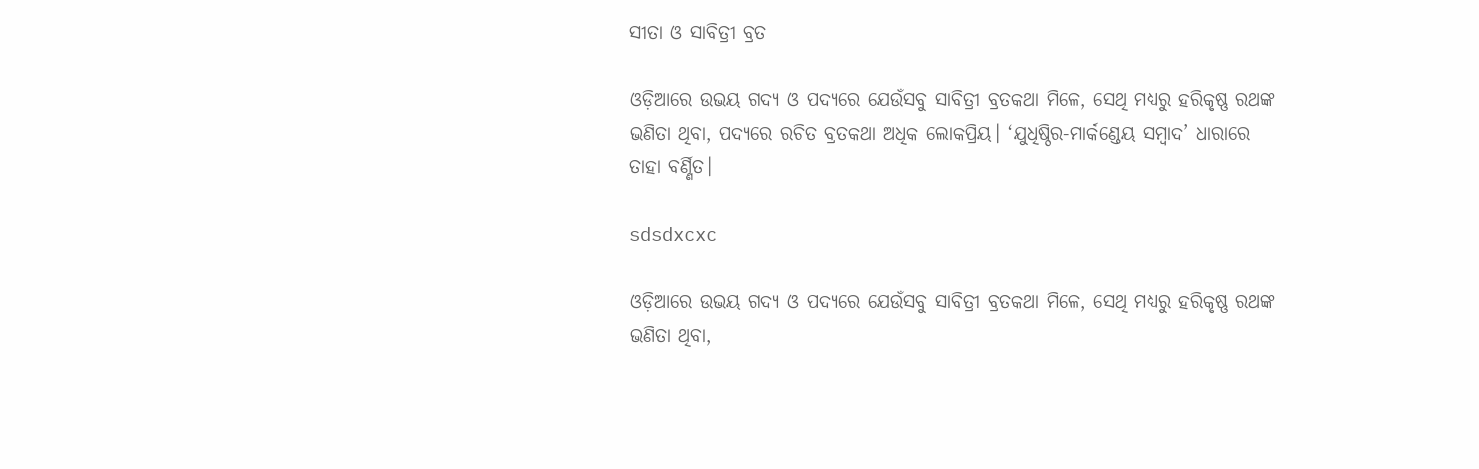ସୀତା ଓ ସାବିତ୍ରୀ ବ୍ରତ

ଓଡ଼ିଆରେ ଉଭୟ ଗଦ୍ୟ ଓ ପଦ୍ୟରେ ଯେଉଁସବୁ ସାବିତ୍ରୀ ବ୍ରତକଥା ମିଳେ, ସେଥି ମଧ୍ୟରୁ ହରିକୃଷ୍ଣ ରଥଙ୍କ ଭଣିତା ଥିବା, ପଦ୍ୟରେ ରଚିତ ବ୍ରତକଥା ଅଧିକ ଲୋକପ୍ରିୟ। ‘ଯୁଧିଷ୍ଠିର-ମାର୍କଣ୍ଡେୟ ସମ୍ବାଦ’ ଧାରାରେ ତାହା ବର୍ଣ୍ଣିତ।

sdsdxcxc

ଓଡ଼ିଆରେ ଉଭୟ ଗଦ୍ୟ ଓ ପଦ୍ୟରେ ଯେଉଁସବୁ ସାବିତ୍ରୀ ବ୍ରତକଥା ମିଳେ, ସେଥି ମଧ୍ୟରୁ ହରିକୃଷ୍ଣ ରଥଙ୍କ ଭଣିତା ଥିବା,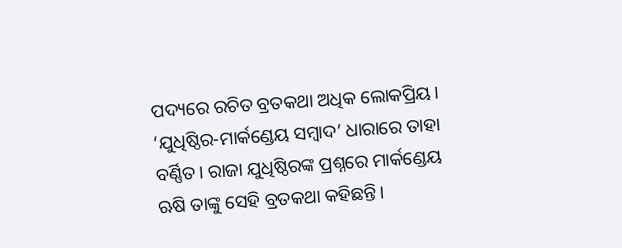ପଦ୍ୟରେ ରଚିତ ବ୍ରତକଥା ଅଧିକ ଲୋକପ୍ରିୟ। ‘ଯୁଧିଷ୍ଠିର-ମାର୍କଣ୍ଡେୟ ସମ୍ବାଦ’ ଧାରାରେ ତାହା ବର୍ଣ୍ଣିତ। ରାଜା ଯୁଧିଷ୍ଠିରଙ୍କ ପ୍ରଶ୍ନରେ ମାର୍କଣ୍ଡେୟ ଋଷି ତାଙ୍କୁ ସେହି ବ୍ରତକଥା କହିଛନ୍ତି।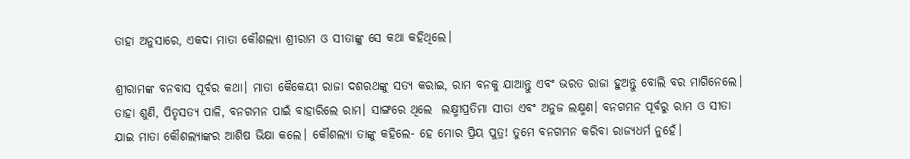ତାହା ଅନୁସାରେ, ଏକଦା ମାତା କୌଶଲ୍ୟା ଶ୍ରୀରାମ ଓ ସୀତାଙ୍କୁ ସେ କଥା କହିଥିଲେ।

ଶ୍ରୀରାମଙ୍କ ବନବାସ ପୂର୍ବର କଥା। ମାତା କୈକେୟୀ ରାଜା ଦଶରଥଙ୍କୁ ସତ୍ୟ କରାଇ, ରାମ ବନକୁ ଯାଆନ୍ତୁ ଏବଂ ଭରତ ରାଜା ହୁଅନ୍ତୁ ବୋଲି ବର ମାଗିନେଲେ। ତାହା ଶୁଣି, ପିତୃସତ୍ୟ ପାଳି, ବନଗମନ ପାଇଁ ବାହାରିଲେ ରାମ। ସାଙ୍ଗରେ ଥିଲେ  ଲକ୍ଷ୍ମୀପ୍ରତିମା ସୀତା ଏବଂ ଅନୁଜ ଲକ୍ଷ୍ମଣ। ବନଗମନ ପୂର୍ବରୁ ରାମ ଓ ସୀତା ଯାଇ ମାତା କୌଶଲ୍ୟାଙ୍କର ଆଶିଷ ଭିକ୍ଷା କଲେ। କୌଶଲ୍ୟା ତାଙ୍କୁ କହିଲେ- ହେ ମୋର ପ୍ରିୟ ପୁତ୍ର! ତୁମେ ବନଗମନ କରିବା ରାଜ୍ୟଧର୍ମ ନୁହେଁ।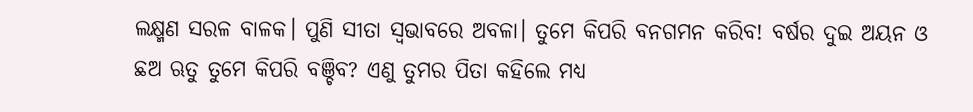ଲକ୍ଷ୍ମଣ ସରଳ ବାଳକ। ପୁଣି ସୀତା ସ୍ବଭାବରେ ଅବଳା। ତୁମେ କିପରି ବନଗମନ କରିବ! ବର୍ଷର ଦୁଇ ଅୟନ ଓ ଛଅ ଋତୁ ତୁମେ କିପରି ବଞ୍ଚିବ? ଏଣୁ ତୁମର ପିତା କହିଲେ ମଧ୍ୟ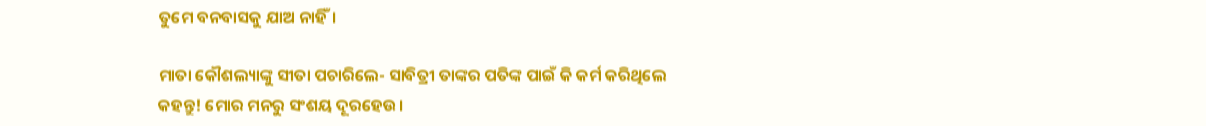ତୁମେ ବନବାସକୁ ଯାଅ ନାହିଁ।

ମାତା କୌଶଲ୍ୟାଙ୍କୁ ସୀତା ପଚାରିଲେ- ସାବିତ୍ରୀ ତାଙ୍କର ପତିଙ୍କ ପାଇଁ କି କର୍ମ କରିଥିଲେ କହନ୍ତୁ! ମୋର ମନରୁ ସଂଶୟ ଦୂରହେଉ।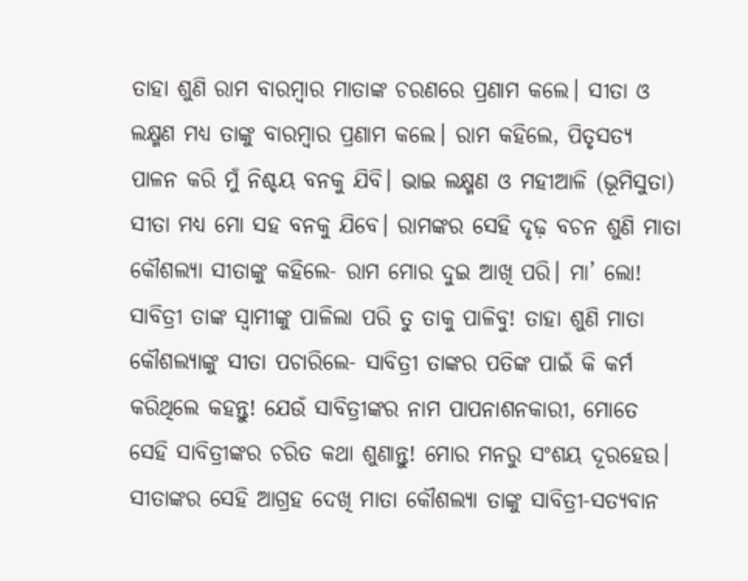ତାହା ଶୁଣି ରାମ ବାରମ୍ବାର ମାତାଙ୍କ ଚରଣରେ ପ୍ରଣାମ କଲେ। ସୀତା ଓ ଲକ୍ଷ୍ମଣ ମଧ୍ୟ ତାଙ୍କୁ ବାରମ୍ବାର ପ୍ରଣାମ କଲେ। ରାମ କହିଲେ, ପିତୃସତ୍ୟ ପାଳନ କରି ମୁଁ ନିଶ୍ଚୟ ବନକୁ ଯିବି। ଭାଇ ଲକ୍ଷ୍ମଣ ଓ ମହୀଆଳି (ଭୂମିସୁତା) ସୀତା ମଧ୍ୟ ମୋ ସହ ବନକୁ ଯିବେ। ରାମଙ୍କର ସେହି ଦୃଢ଼ ବଚନ ଶୁଣି ମାତା କୌଶଲ୍ୟା ସୀତାଙ୍କୁ କହିଲେ- ରାମ ମୋର ଦୁଇ ଆଖି ପରି। ମା’ ଲୋ! ସାବିତ୍ରୀ ତାଙ୍କ ସ୍ବାମୀଙ୍କୁ ପାଳିଲା ପରି ତୁ ତାକୁ ପାଳିବୁ! ତାହା ଶୁଣି ମାତା କୌଶଲ୍ୟାଙ୍କୁ ସୀତା ପଚାରିଲେ- ସାବିତ୍ରୀ ତାଙ୍କର ପତିଙ୍କ ପାଇଁ କି କର୍ମ କରିଥିଲେ କହନ୍ତୁ! ଯେଉଁ ସାବିତ୍ରୀଙ୍କର ନାମ ପାପନାଶନକାରୀ, ମୋତେ ସେହି ସାବିତ୍ରୀଙ୍କର ଚରିତ କଥା ଶୁଣାନ୍ତୁ! ମୋର ମନରୁ ସଂଶୟ ଦୂରହେଉ। ସୀତାଙ୍କର ସେହି ଆଗ୍ରହ ଦେଖି ମାତା କୌଶଲ୍ୟା ତାଙ୍କୁ ସାବିତ୍ରୀ-ସତ୍ୟବାନ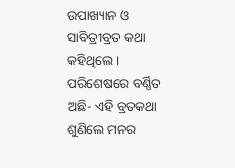ଉପାଖ୍ୟାନ ଓ ସାବିତ୍ରୀବ୍ରତ କଥା କହିଥିଲେ। ପରିଶେଷରେ ବର୍ଣ୍ଣିତ ଅଛି- ଏହି ବ୍ରତକଥା ଶୁଣିଲେ ମନର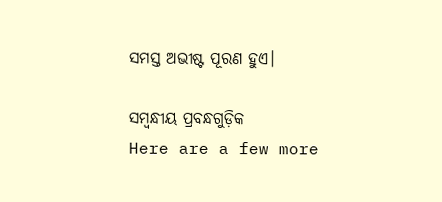ସମସ୍ତ ଅଭୀଷ୍ଟ ପୂରଣ ହୁଏ।

ସମ୍ବନ୍ଧୀୟ ପ୍ରବନ୍ଧଗୁଡ଼ିକ
Here are a few more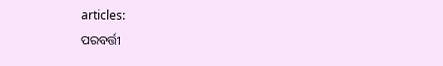articles:
ପରବର୍ତ୍ତୀ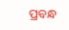ପ୍ରବନ୍ଧ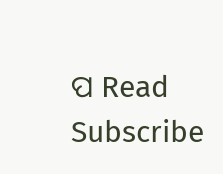ପ Read
Subscribe